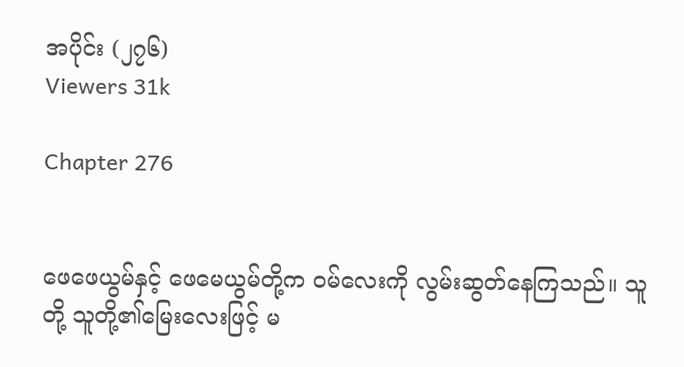အပိုင်း (၂၇၆)
Viewers 31k

Chapter 276


ဖေဖေယွမ်နှင့် ဖေမေယွမ်တို့က ဝမ်လေးကို လွမ်းဆွတ်နေကြသည်။ သူတို့ သူတို့၏မြေးလေးဖြင့် မ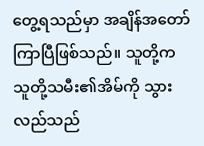တွေ့ရသည်မှာ အချိန်အတော်ကြာပြီဖြစ်သည်။ သူတို့က သူတို့သမီး၏အိမ်ကို သွားလည်သည်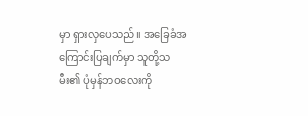မှာ ရှားလှပေသည်။ အခြေခံအကြောင်းပြချက်မှာ သူတို့သမီး၏ ပုံမှန်ဘဝလေးကို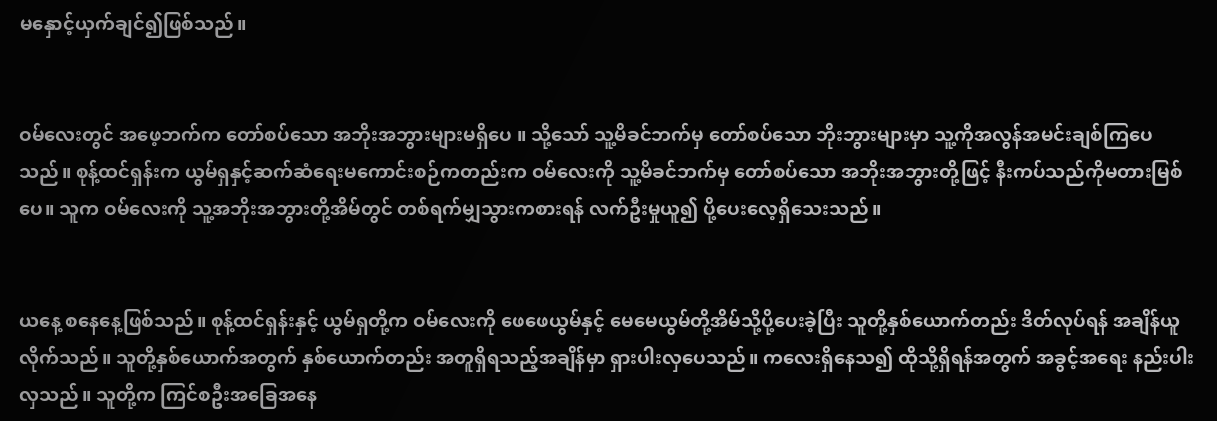မနှောင့်ယှက်ချင်၍ဖြစ်သည်။


ဝမ်လေးတွင် အဖေ့ဘက်က တော်စပ်သော အဘိုးအဘွားများမရှိပေ ။ သို့သော် သူ့မိခင်ဘက်မှ တော်စပ်သော ဘိုးဘွားများမှာ သူ့ကိုအလွန်အမင်းချစ်ကြပေသည်။ စုန့်ထင်ရှန်းက ယွမ်ရှနှင့်ဆက်ဆံရေးမကောင်းစဉ်ကတည်းက ဝမ်လေးကို သူ့မိခင်ဘက်မှ တော်စပ်သော အဘိုးအဘွားတို့ဖြင့် နီးကပ်သည်ကိုမတားမြစ်ပေ။ သူက ဝမ်လေးကို သူ့အဘိုးအဘွားတို့အိမ်တွင် တစ်ရက်မျှသွားကစားရန် လက်ဦးမှုယူ၍ ပို့ပေးလေ့ရှိသေးသည်။


ယနေ့ စနေနေ့ဖြစ်သည်။ စုန့်ထင်ရှန်းနှင့် ယွမ်ရှတို့က ဝမ်လေးကို ဖေဖေယွမ်နှင့် မေမေယွမ်တို့အိမ်သို့ပို့ပေးခဲ့ပြီး သူတို့နှစ်ယောက်တည်း ဒိတ်လုပ်ရန် အချိန်ယူလိုက်သည်။ သူတို့နှစ်ယောက်အတွက် နှစ်ယောက်တည်း အတူရှိရသည့်အချိန်မှာ ရှားပါးလှပေသည်။ ကလေးရှိနေသ၍ ထိုသို့ရှိရန်အတွက် အခွင့်အရေး နည်းပါးလှသည်။ သူတို့က ကြင်စဦးအခြေအနေ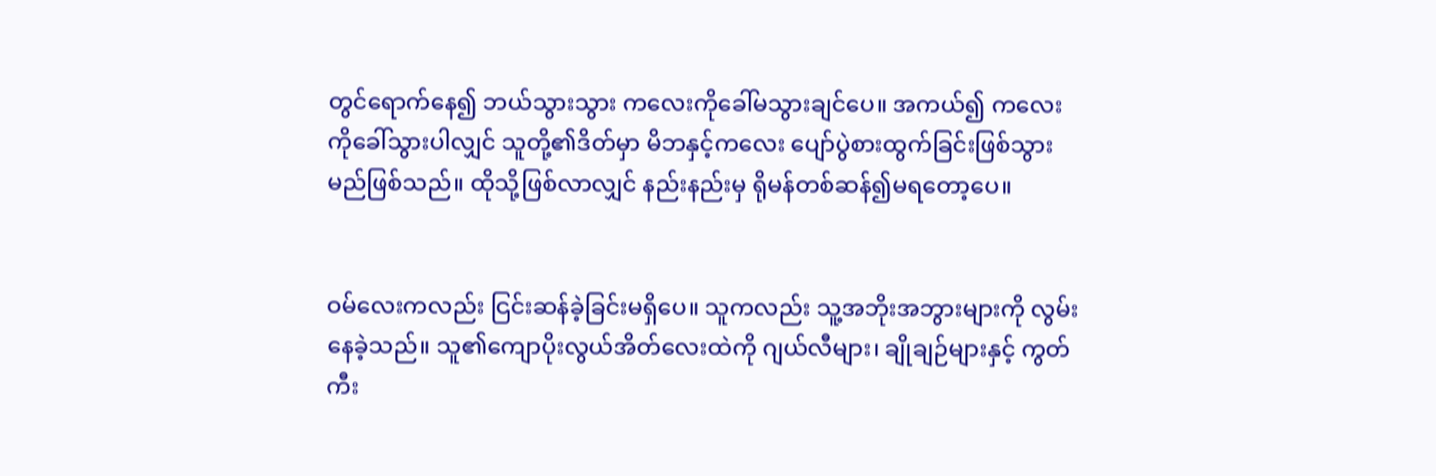တွင်ရောက်နေ၍ ဘယ်သွားသွား ကလေးကိုခေါ်မသွားချင်ပေ။ အကယ်၍ ကလေးကိုခေါ်သွားပါလျှင် သူတို့၏ဒိတ်မှာ မိဘနှင့်ကလေး ပျော်ပွဲစားထွက်ခြင်းဖြစ်သွားမည်ဖြစ်သည်။ ထိုသို့ဖြစ်လာလျှင် နည်းနည်းမှ ရိုမန်တစ်ဆန်၍မရတော့ပေ။


ဝမ်လေးကလည်း ငြင်းဆန်ခဲ့ခြင်းမရှိပေ။ သူကလည်း သူ့အဘိုးအဘွားများကို လွမ်းနေခဲ့သည်။ သူ၏ကျောပိုးလွယ်အိတ်လေးထဲကို ဂျယ်လီများ၊ ချိုချဉ်များနှင့် ကွတ်ကီး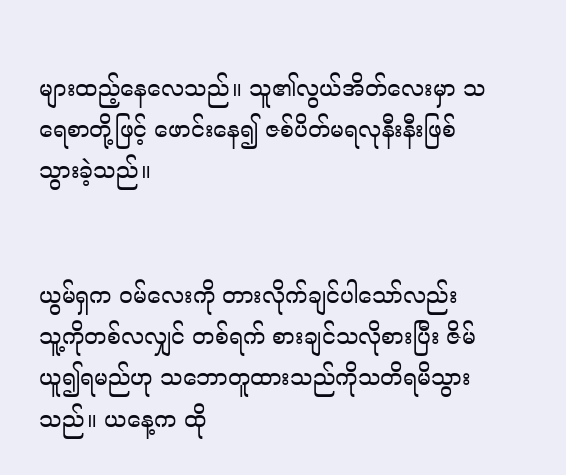များထည့်နေလေသည်။ သူ၏လွယ်အိတ်လေးမှာ သရေစာတို့ဖြင့် ဖောင်းနေ၍ ဇစ်ပိတ်မရလုနီးနီးဖြစ်သွားခဲ့သည်။


ယွမ်ရှက ဝမ်လေးကို တားလိုက်ချင်ပါသော်လည်း သူ့ကိုတစ်လလျှင် တစ်ရက် စားချင်သလိုစားပြီး ဇိမ်ယူ၍ရမည်ဟု သဘောတူထားသည်ကိုသတိရမိသွားသည်။ ယနေ့က ထို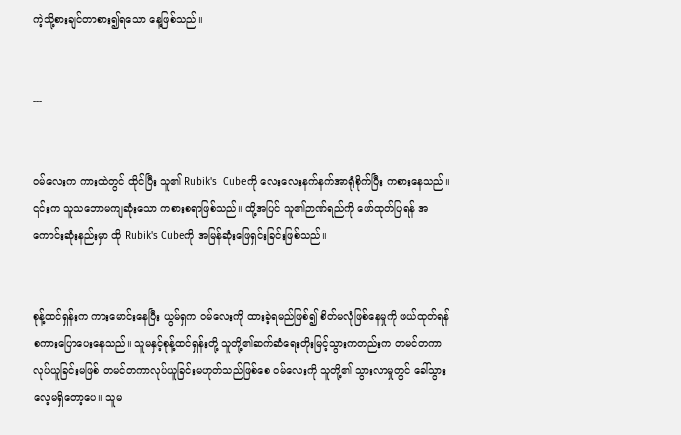ကဲ့သို့စားချင်တာစား၍ရသော နေ့ဖြစ်သည်။


---


ဝမ်လေးက ကားထဲတွင် ထိုင်ပြီး သူ၏ Rubik's  Cubeကို လေးလေးနက်နက်အာရုံစိုက်ပြီး ကစားနေသည်။ ၎င်းက သူသဘောမကျဆုံးသော ကစားစရာဖြစ်သည်။ ထို့အပြင် သူ၏ဉာဏ်ရည်ကို ဖော်ထုတ်ပြရန် အကောင်းဆုံးနည်းမှာ ထို Rubik's Cubeကို အမြန်ဆုံးဖြေရှင်းခြင်းဖြစ်သည်။


စုန့်ထင်ရှန်းက ကားမောင်းနေပြီး ယွမ်ရှက ဝမ်လေးကို ထားခဲ့ရမည်ဖြစ်၍ စိတ်မလုံဖြစ်နေမှုကို ဖယ်ထုတ်ရန် စကားပြောပေးနေသည်။ သူမနှင့်စုန့်ထင်ရှန်းတို့ သူတို့၏ဆက်ဆံရေးတိုးမြင့်သွားကတည်းက တမင်တကာလုပ်ယူခြင်းမဖြစ် တမင်တကာလုပ်ယူခြင်းမဟုတ်သည်ဖြစ်စေ ဝမ်လေးကို သူတို့၏ သွားလာမှုတွင် ခေါ်သွားလေ့မရှိတော့ပေ။ သူမ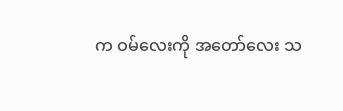က ဝမ်လေးကို အတော်လေး သ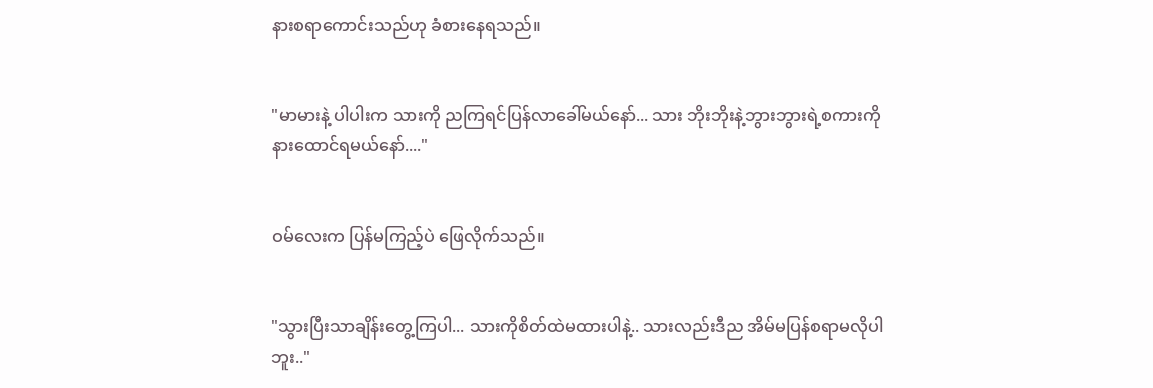နားစရာကောင်းသည်ဟု ခံစားနေရသည်။


"မာမားနဲ့ ပါပါးက သားကို ညကြရင်ပြန်လာခေါ်မယ်နော်... သား ဘိုးဘိုးနဲ့ဘွားဘွားရဲ့စကားကို နားထောင်ရမယ်နော်...."


ဝမ်လေးက ပြန်မကြည့်ပဲ ဖြေလိုက်သည်။


"သွားပြီးသာချိန်းတွေ့ကြပါ... သားကိုစိတ်ထဲမထားပါနဲ့.. သားလည်းဒီည အိမ်မပြန်စရာမလိုပါဘူး.."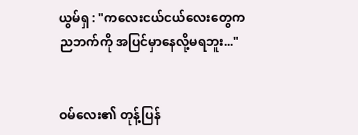ယွမ်ရှ : "ကလေးငယ်ငယ်လေးတွေက ညဘက်ကို အပြင်မှာနေလို့မရဘူး..."


ဝမ်လေး၏ တုန့်ပြန်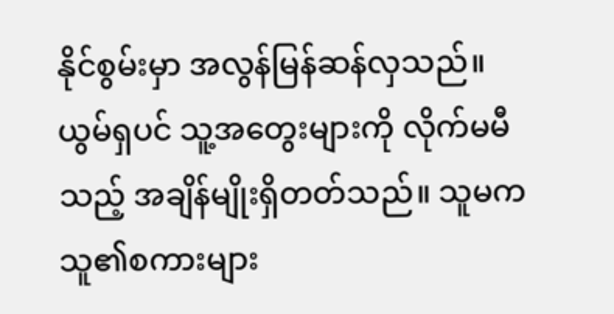နိုင်စွမ်းမှာ အလွန်မြန်ဆန်လှသည်။ ယွမ်ရှပင် သူ့အတွေးများကို လိုက်မမီသည့် အချိန်မျိုးရှိတတ်သည်။ သူမက သူ၏စကားများ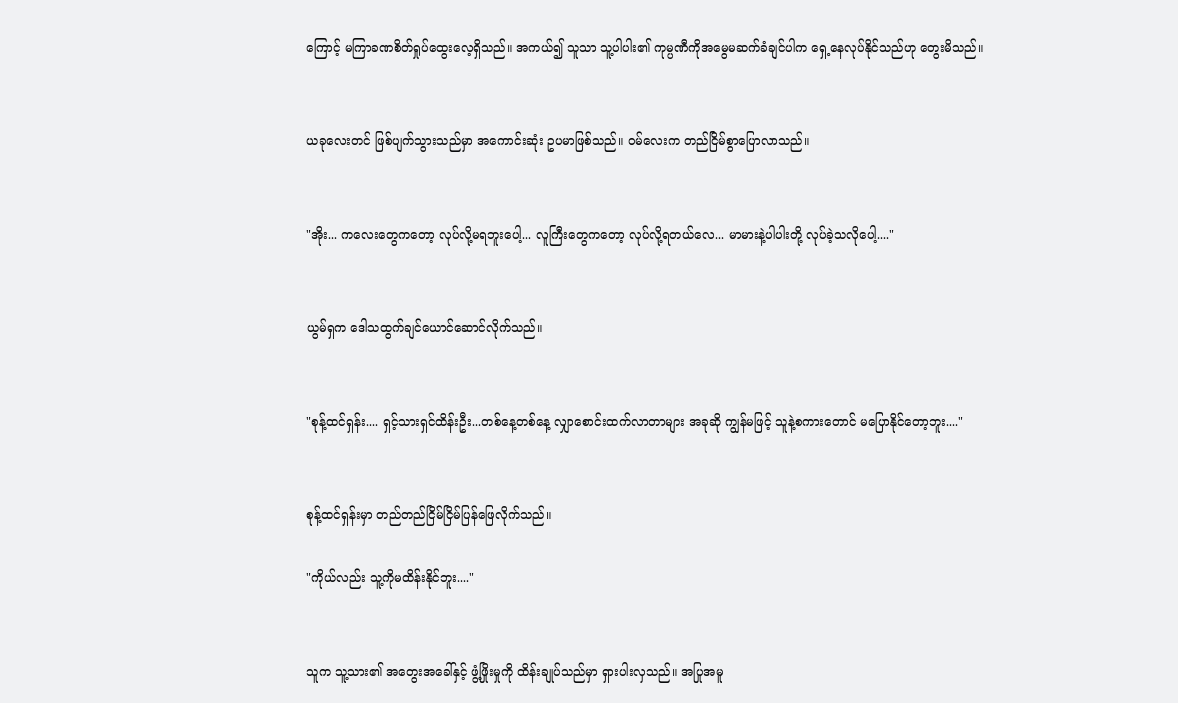ကြောင့် မကြာခဏစိတ်ရှုပ်ထွေးလေ့ရှိသည်။ အကယ်၍ သူသာ သူ့ပါပါး၏ ကုမ္ပဏီကိုအမွေမဆက်ခံချင်ပါက ရှေ့နေလုပ်နိုင်သည်ဟု တွေးမိသည်။


ယခုလေးတင် ဖြစ်ပျက်သွားသည်မှာ အကောင်းဆုံး ဥပမာဖြစ်သည်။ ဝမ်လေးက တည်ငြိမ်စွာပြောလာသည်။


"အိုး... ကလေးတွေကတော့ လုပ်လို့မရဘူးပေါ့... လူကြီးတွေကတော့ လုပ်လို့ရတယ်လေ... မာမားနဲ့ပါပါးတို့ လုပ်ခဲ့သလိုပေါ့...."


ယွမ်ရှက ဒေါသထွက်ချင်ယောင်ဆောင်လိုက်သည်။


"စုန့်ထင်ရှန်း.... ရှင့်သားရှင်ထိန်းဦး...တစ်နေ့တစ်နေ့ လျှာစောင်းထက်လာတာများ အခုဆို ကျွန်မဖြင့် သူနဲ့စကားတောင် မပြောနိုင်တော့ဘူး...."


စုန့်ထင်ရှန်းမှာ တည်တည်ငြိမ်ငြိမ်ပြန်ဖြေလိုက်သည်။

"ကိုယ်လည်း သူ့ကိုမထိန်းနိုင်ဘူး...."


သူက သူ့သား၏ အတွေးအခေါ်နှင့် ဖွံ့ဖြိုးမှုကို ထိန်းချုပ်သည်မှာ ရှားပါးလှသည်။ အပြုအမူ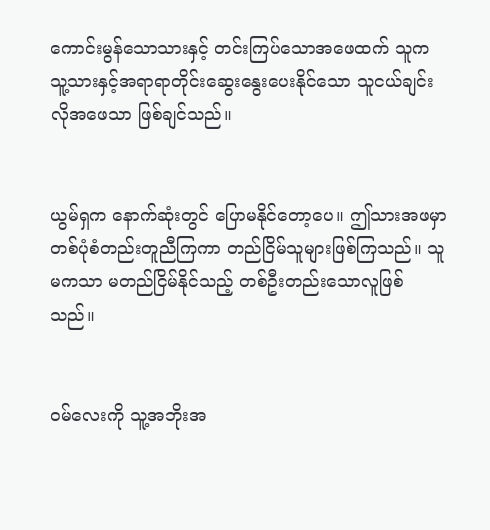ကောင်းမွန်သောသားနှင့် တင်းကြပ်သောအဖေထက် သူက သူ့သားနှင့်အရာရာတိုင်းဆွေးနွေးပေးနိုင်သော သူငယ်ချင်းလိုအဖေသာ ဖြစ်ချင်သည်။


ယွမ်ရှက နောက်ဆုံးတွင် ပြောမနိုင်တော့ပေ။ ဤသားအဖမှာ တစ်ပုံစံတည်းတူညီကြကာ တည်ငြိမ်သူများဖြစ်ကြသည်။ သူမကသာ မတည်ငြိမ်နိုင်သည့် တစ်ဦးတည်းသောလူဖြစ်သည်။


ဝမ်လေးကို သူ့အဘိုးအ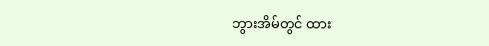ဘွားအိမ်တွင် ထား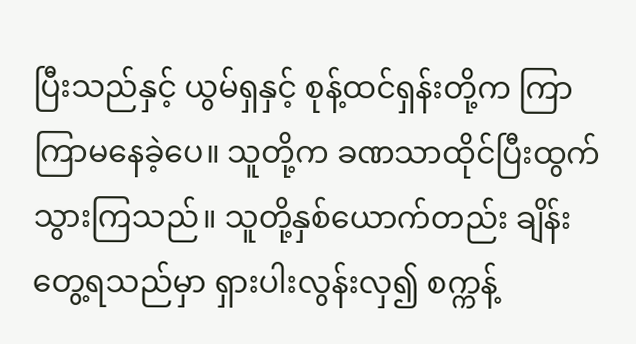ပြီးသည်နှင့် ယွမ်ရှနှင့် စုန့်ထင်ရှန်းတို့က ကြာကြာမနေခဲ့ပေ။ သူတို့က ခဏသာထိုင်ပြီးထွက်သွားကြသည်။ သူတို့နှစ်ယောက်တည်း ချိန်းတွေ့ရသည်မှာ ရှားပါးလွန်းလှ၍ စက္ကန့်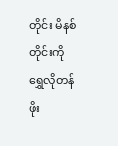တိုင်း မိနစ်တိုင်းကို ရွှေလိုတန်ဖိုး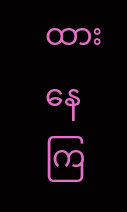ထားနေကြ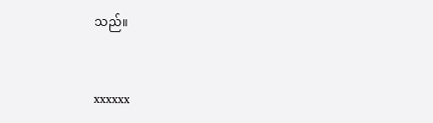သည်။


xxxxxx